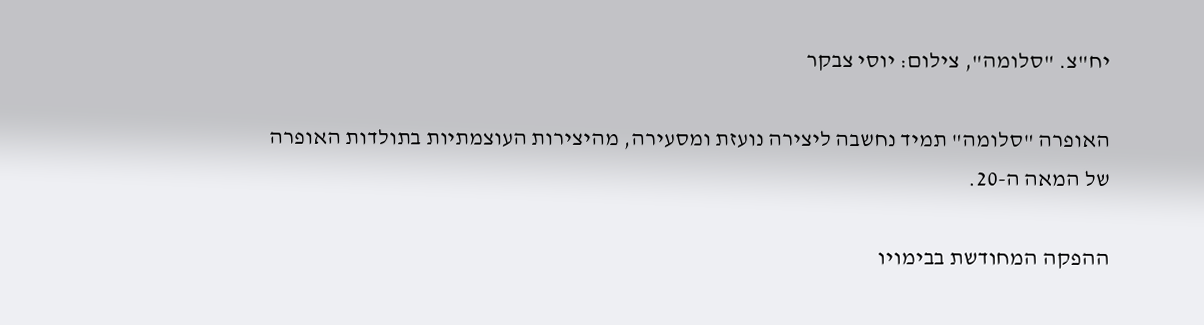יח"צ. "סלומה", צילום: יוסי צבקר

האופרה "סלומה" תמיד נחשבה ליצירה נועזת ומסעירה, מהיצירות העוצמתיות בתולדות האופרה של המאה ה-20.

ההפקה המחודשת בבימויו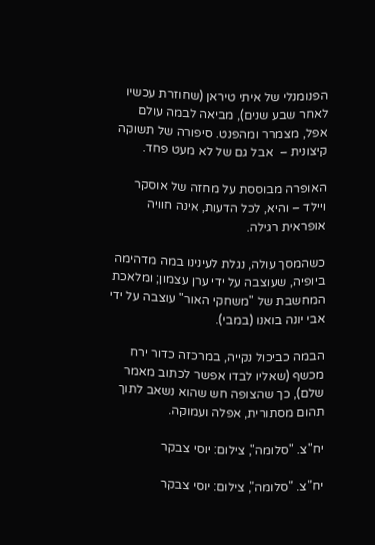הפנומנלי של איתי טיראן (שחוזרת עכשיו לאחר שבע שנים), מביאה לבמה עולם אפל, מצמרר ומהפנט. סיפורה של תשוקה קיצונית –  אבל גם של לא מעט פחד.

האופרה מבוססת על מחזה של אוסקר ויילד – והיא, לכל הדעות, אינה חוויה אופראית רגילה.

כשהמסך עולה, נגלת לעינינו במה מדהימה ביופיה, שעוצבה על ידי ערן עצמון; ומלאכת המחשבת של "משחקי האור" עוצבה על ידי אבי יונה בואנו (במבי).

הבמה כביכול נקייה, במרכזה כדור ירח מכשף (שאליו לבדו אפשר לכתוב מאמר שלם), כך שהצופה חש שהוא נשאב לתוך תהום מסתורית, אפלה ועמוקה.

יח"צ. "סלומה", צילום: יוסי צבקר

יח"צ. "סלומה", צילום: יוסי צבקר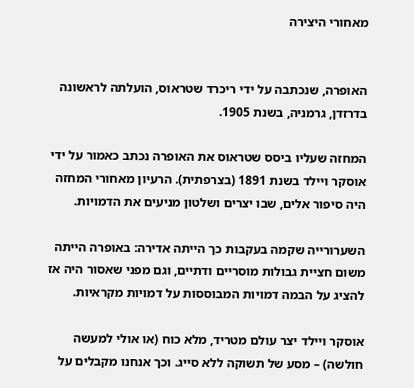מאחורי היצירה


האופרה, שנכתבה על ידי ריכרד שטראוס, הועלתה לראשונה בדרזדן, גרמניה, בשנת 1905.

המחזה שעליו ביסס שטראוס את האופרה נכתב כאמור על ידי אוסקר ויילד בשנת 1891 (בצרפתית). הרעיון מאחורי המחזה היה סיפור אלים, שבו יצרים ושלטון מניעים את הדמויות.

השערורייה שקמה בעקבות כך הייתה אדירה: באופרה הייתה משום חציית גבולות מוסריים ודתיים, וגם מפני שאסור היה אז להציג על הבמה דמויות המבוססות על דמויות מקראיות.

אוסקר ויילד יצר עולם מטריד, מלא כוח (או אולי למעשה חולשה) – מסע של תשוקה ללא סייג. וכך אנחנו מקבלים על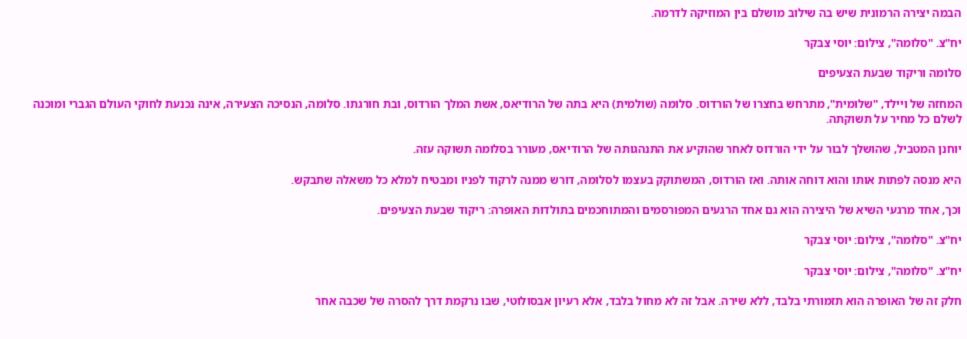הבמה יצירה הרמונית שיש בה שילוב מושלם בין המוזיקה לדרמה.

יח"צ. "סלומה", צילום: יוסי צבקר

סלומה וריקוד שבעת הצעיפים

המחזה של ויילד, "שלומית", מתרחש בחצרו של הורדוס. סלומה (שולמית) היא בתה של הרודיאס, אשת המלך הורדוס, ובת חורגתו. סלומה, הנסיכה הצעירה, אינה נכנעת לחוקי העולם הגברי ומוכנה לשלם כל מחיר על תשוקתה.

יוחנן המטביל, שהושלך לבור על ידי הורדוס לאחר שהוקיע את התנהגותה של הרודיאס, מעורר בסלומה תשוקה עזה.

היא מנסה לפתות אותו והוא דוחה אותה. ואז הורדוס, המשתוקק בעצמו לסלומה, דורש ממנה לרקוד לפניו ומבטיח למלא כל משאלה שתבקש.

וכך, אחד מרגעי השיא של היצירה הוא גם אחד הרגעים המפורסמים והמתוחכמים בתולדות האופרה: ריקוד שבעת הצעיפים.

יח"צ. "סלומה", צילום: יוסי צבקר

יח"צ. "סלומה", צילום: יוסי צבקר

חלק זה של האופרה הוא תזמורתי בלבד, ללא שירה. אבל זה לא מחול בלבד, אלא רעיון אבסולוטי, שבו נרקמת דרך להסרה של שכבה אחר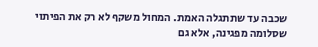שכבה עד שתתגלה האמת. המחול משקף לא רק את הפיתוי שסלומה מפגינה, אלא גם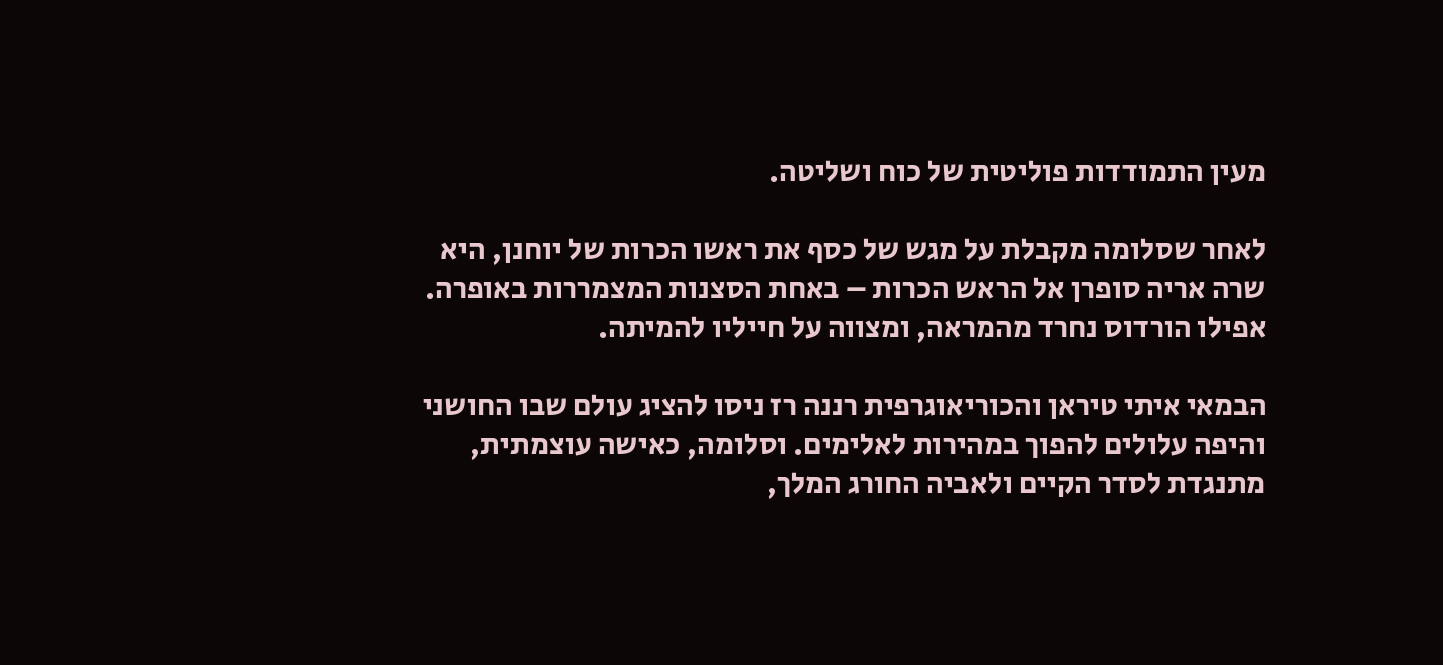מעין התמודדות פוליטית של כוח ושליטה.

לאחר שסלומה מקבלת על מגש של כסף את ראשו הכרות של יוחנן, היא שרה אריה סופרן אל הראש הכרות – באחת הסצנות המצמררות באופרה. אפילו הורדוס נחרד מהמראה, ומצווה על חייליו להמיתה.

הבמאי איתי טיראן והכוריאוגרפית רננה רז ניסו להציג עולם שבו החושני והיפה עלולים להפוך במהירות לאלימים. וסלומה, כאישה עוצמתית, מתנגדת לסדר הקיים ולאביה החורג המלך,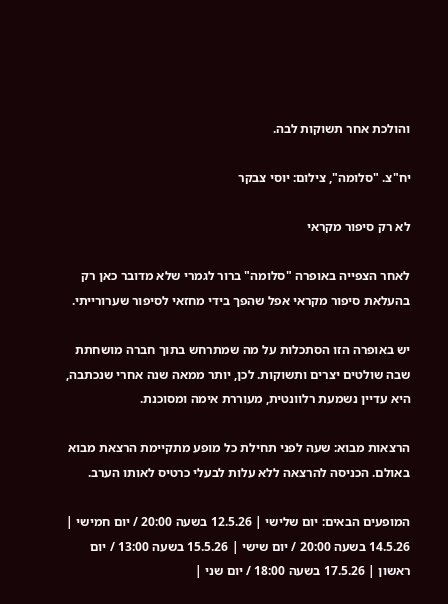והולכת אחר תשוקות לבה.

יח"צ. "סלומה", צילום: יוסי צבקר

לא רק סיפור מקראי

לאחר הצפייה באופרה "סלומה" ברור לגמרי שלא מדובר כאן רק בהעלאת סיפור מקראי אפל שהפך בידי מחזאי לסיפור שערורייתי.

יש באופרה הזו הסתכלות על מה שמתרחש בתוך חברה מושחתת שבה שולטים יצרים ותשוקות. לכן, יותר ממאה שנה אחרי שנכתבה, היא עדיין נשמעת רלוונטית, מעוררת אימה ומסוכנת.

הרצאות מבוא: שעה לפני תחילת כל מופע מתקיימת הרצאת מבוא באולם. הכניסה להרצאה ללא עלות לבעלי כרטיס לאותו הערב.

המופעים הבאים: יום שלישי | 12.5.26 בשעה 20:00 / יום חמישי | 14.5.26 בשעה 20:00 / יום שישי | 15.5.26 בשעה 13:00 / יום ראשון | 17.5.26 בשעה 18:00 / יום שני |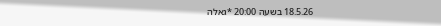18.5.26 בשעה 20:00 *גאלה